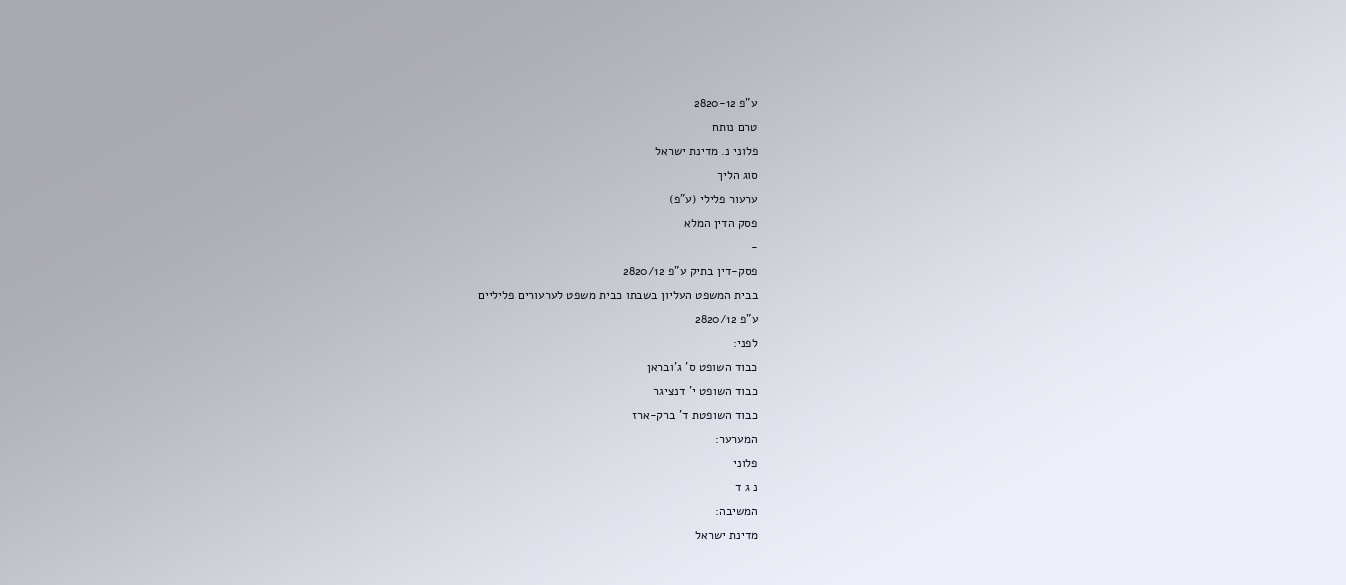ע"פ 2820-12
טרם נותח
פלוני נ. מדינת ישראל
סוג הליך
ערעור פלילי (ע"פ)
פסק הדין המלא
-
פסק-דין בתיק ע"פ 2820/12
בבית המשפט העליון בשבתו כבית משפט לערעורים פליליים
ע"פ 2820/12
לפני:
כבוד השופט ס' ג'ובראן
כבוד השופט י' דנציגר
כבוד השופטת ד' ברק-ארז
המערער:
פלוני
נ ג ד
המשיבה:
מדינת ישראל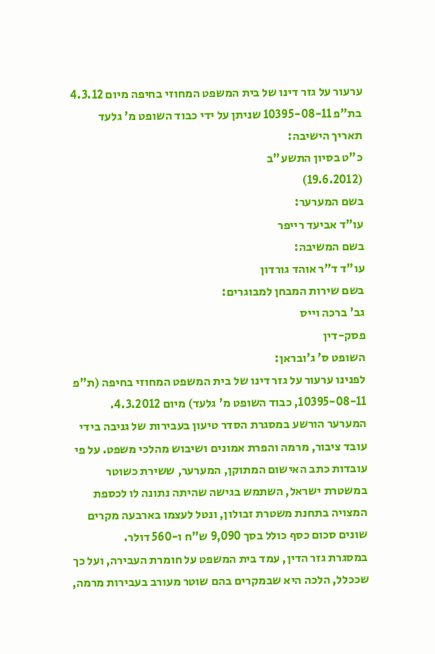ערעור על גזר דינו של בית המשפט המחוזי בחיפה מיום 4.3.12 בת"פ 10395-08-11 שניתן על ידי כבוד השופט מ' גלעד
תאריך הישיבה:
כ"ט בסיון התשע"ב
(19.6.2012)
בשם המערער:
עו"ד אביעד רייפר
בשם המשיבה:
עו"ד ד"ר אוהד גורדון
בשם שירות המבחן למבוגרים:
גב' ברכה וייס
פסק-דין
השופט ס' ג'ובראן:
לפנינו ערעור על גזר דינו של בית המשפט המחוזי בחיפה (ת"פ 10395-08-11, כבוד השופט מ' גלעד) מיום 4.3.2012.
המערער הורשע במסגרת הסדר טיעון בעבירות של גניבה בידי עובד ציבור, מרמה והפרת אמונים ושיבוש מהלכי משפט. על פי עובדות כתב האישום המתוקן, המערער, ששירת כשוטר במשטרת ישראל, השתמש בגישה שהיתה נתונה לו לכספת המצויה בתחנת משטרת זבולון, ונטל לעצמו בארבעה מקרים שונים סכום כסף כולל בסך 9,090 ש"ח ו-560 דולר.
במסגרת גזר הדין, עמד בית המשפט על חומרת העבירה, ועל כך שככלל, הלכה היא שבמקרים בהם שוטר מעורב בעבירות מרמה,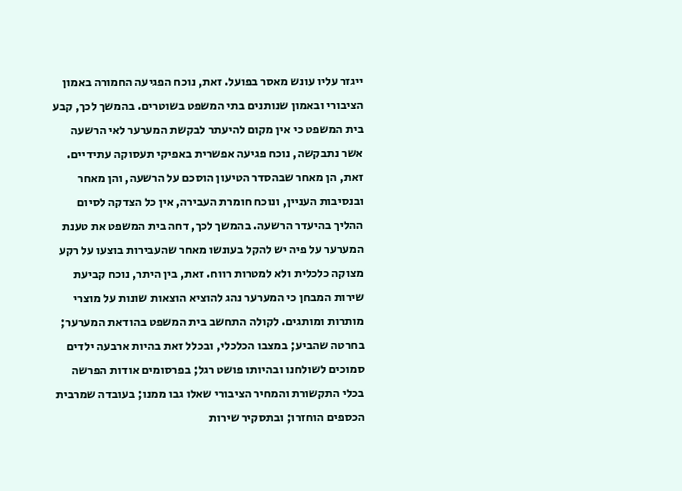ייגזר עליו עונש מאסר בפועל. זאת, נוכח הפגיעה החמורה באמון הציבורי ובאמון שנותנים בתי המשפט בשוטרים. בהמשך לכך, קבע בית המשפט כי אין מקום להיעתר לבקשת המערער לאי הרשעה אשר נתבקשה, נוכח פגיעה אפשרית באפיקי תעסוקה עתידיים. זאת, הן מאחר שבהסדר הטיעון הוסכם על הרשעה, והן מאחר ובנסיבות העניין, ונוכח חומרת העבירה, אין כל הצדקה לסיום ההליך בהיעדר הרשעה. בהמשך לכך, דחה בית המשפט את טענת המערער על פיה יש להקל בעונשו מאחר שהעבירות בוצעו על רקע מצוקה כלכלית ולא למטרות רווח. זאת, בין היתר, נוכח קביעת שירות המבחן כי המערער נהג להוציא הוצאות שונות על מוצרי מותרות ומותגים. לקולה התחשב בית המשפט בהודאת המערער; בחרטה שהביע; במצבו הכלכלי, ובכלל זאת בהיות ארבעה ילדים סמוכים לשולחנו ובהיותו פושט רגל; בפרסומים אודות הפרשה בכלי התקשורת והמחיר הציבורי שאלו גבו ממנו; בעובדה שמרבית הכספים הוחזרו; ובתסקיר שירות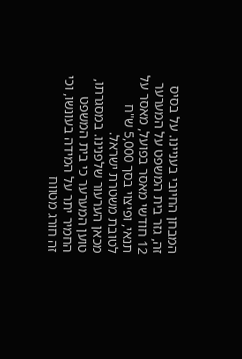המבחן החיובי בעניינו. על בסיס זה, גזר בית המשפט על המערער 12 חודשי מאסר בפועל, מאסר על תנאי, ופיצוי בסך 5,000 ש"ח לטובת משטרת ישראל.
מכאן הערעור שלפנינו. במסגרתו, טוען המערער כי בית המשפט החמיר יתר על המידה בעונשו, וכי זה חורג מטווח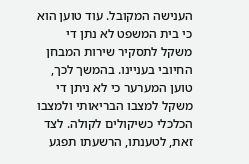הענישה המקובל. עוד טוען הוא כי בית המשפט לא נתן די משקל לתסקיר שירות המבחן החיובי בעניינו. בהמשך לכך, טוען המערער כי לא ניתן די משקל למצבו הבריאותי ולמצבו הכלכלי כשיקולים לקולה. לצד זאת, לטענתו, הרשעתו תפגע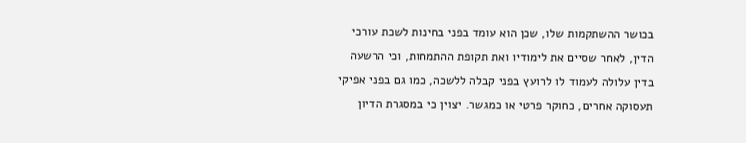בכושר ההשתקמות שלו, שכן הוא עומד בפני בחינות לשכת עורכי הדין, לאחר שסיים את לימודיו ואת תקופת ההתמחות, וכי הרשעה בדין עלולה לעמוד לו לרועץ בפני קבלה ללשכה, כמו גם בפני אפיקי תעסוקה אחרים, כחוקר פרטי או כמגשר. יצוין כי במסגרת הדיון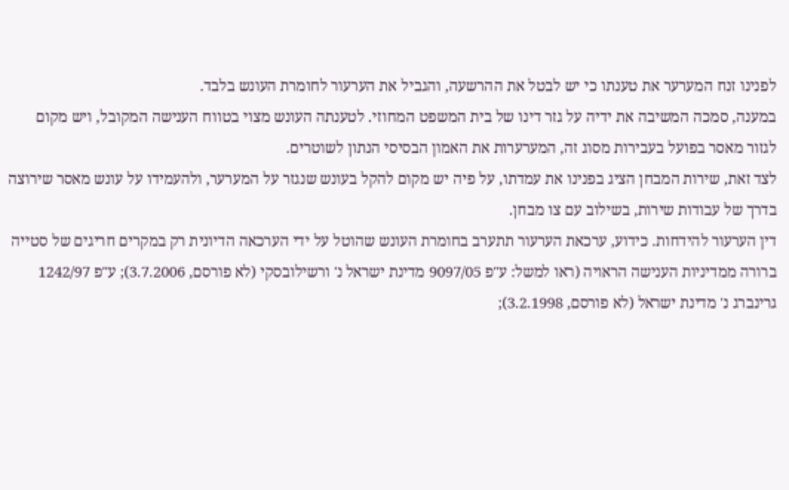לפנינו זנח המערער את טענתו כי יש לבטל את ההרשעה, והגביל את הערעור לחומרת העונש בלבד.
במענה, סמכה המשיבה את ידיה על גזר דינו של בית המשפט המחוזי. לטענתה העונש מצוי בטווח הענישה המקובל, ויש מקום לגזור מאסר בפועל בעבירות מסוג זה, המערערות את האמון הבסיסי הנתון לשוטרים.
לצד זאת, שירות המבחן הציג בפנינו את עמדתו, על פיה יש מקום להקל בעונש שנגזר על המערער, ולהעמידו על עונש מאסר שירוצה בדרך של עבודות שירות, בשילוב עם צו מבחן.
דין הערעור להידחות. כידוע, ערכאת הערעור תתערב בחומרת העונש שהוטל על ידי הערכאה הדיונית רק במקרים חריגים של סטייה ברורה ממדיניות הענישה הראויה (ראו למשל: ע"פ 9097/05 מדינת ישראל נ' ורשילובסקי (לא פורסם, 3.7.2006); ע"פ 1242/97 גרינברג נ' מדינת ישראל (לא פורסם, 3.2.1998);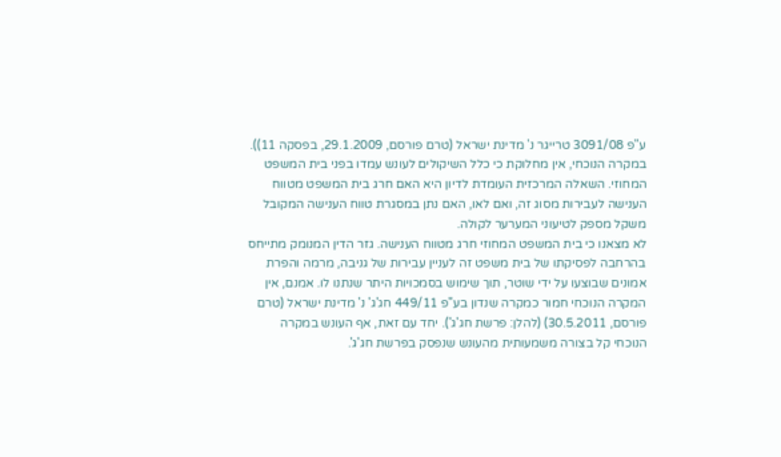ע"פ 3091/08 טרייגר נ' מדינת ישראל (טרם פורסם, 29.1.2009, בפסקה 11)). במקרה הנוכחי, אין מחלוקת כי כלל השיקולים לעונש עמדו בפני בית המשפט המחוזי. השאלה המרכזית העומדת לדיון היא האם חרג בית המשפט מטווח הענישה לעבירות מסוג זה, ואם לאו, האם נתן במסגרת טווח הענישה המקובל משקל מספק לטיעוני המערער לקולה.
לא מצאנו כי בית המשפט המחוזי חרג מטווח הענישה. גזר הדין המנומק מתייחס בהרחבה לפסיקתו של בית משפט זה לעניין עבירות של גניבה, מרמה והפרת אמונים שבוצעו על ידי שוטר, תוך שימוש בסמכויות היתר שנתנו לו. אמנם, אין המקרה הנוכחי חמור כמקרה שנדון בע"פ 449/11 חג'ג' נ' מדינת ישראל (טרם פורסם, 30.5.2011) (להלן: פרשת חג'ג'). יחד עם זאת, אף העונש במקרה הנוכחי קל בצורה משמעותית מהעונש שנפסק בפרשת חג'ג'.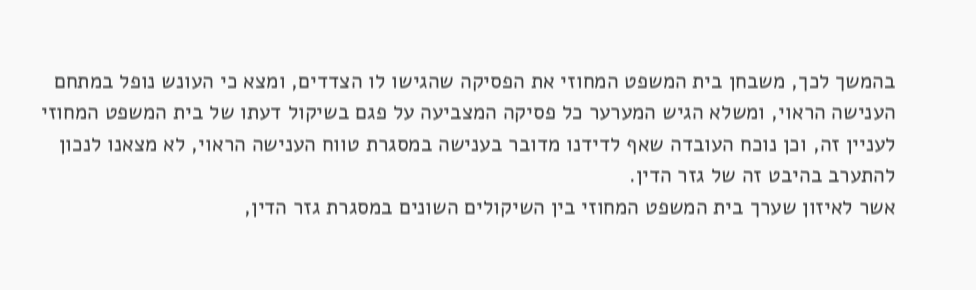בהמשך לכך, משבחן בית המשפט המחוזי את הפסיקה שהגישו לו הצדדים, ומצא כי העונש נופל במתחם הענישה הראוי, ומשלא הגיש המערער כל פסיקה המצביעה על פגם בשיקול דעתו של בית המשפט המחוזי לעניין זה, וכן נוכח העובדה שאף לדידנו מדובר בענישה במסגרת טווח הענישה הראוי, לא מצאנו לנכון להתערב בהיבט זה של גזר הדין.
אשר לאיזון שערך בית המשפט המחוזי בין השיקולים השונים במסגרת גזר הדין,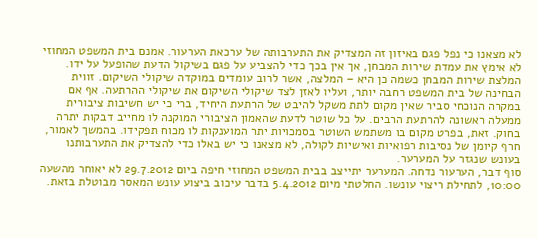לא מצאנו כי נפל פגם באיזון זה המצדיק את התערבותה של ערכאת הערעור. אמנם בית המשפט המחוזי לא אימץ את עמדת שירות המבחן, אך אין בכך כדי להצביע על פגם בשיקול הדעת שהופעל על ידו. המלצת שירות המבחן כשמה כן היא – המלצה, אשר לרוב עומדים במוקדה שיקולי השיקום. זווית הבחינה של בית המשפט רחבה יותר, ועליו לאזן לצד שיקולי השיקום את שיקולי ההרתעה. אף אם במקרה הנוכחי סביר שאין מקום לתת משקל להיבט של הרתעת היחיד, ברי כי יש חשיבות ציבורית ממעלה ראשונה להרתעת הרבים. על כל שוטר לדעת שהאמון הציבורי המוקנה לו מחייב דבקות יתרה בחוק. זאת, בפרט מקום בו משתמש השוטר בסמכויות יתר המוענקות לו מכוח תפקידו. בהמשך לאמור, חרף קיומן של נסיבות רפואיות ואישיות לקולה, לא מצאנו כי יש באלו כדי להצדיק את התערבותנו בעונש שנגזר על המערער.
סוף דבר, הערעור נדחה. המערער יתייצב בבית המשפט המחוזי חיפה ביום 29.7.2012 לא יאוחר מהשעה 10:00, לתחילת ריצוי עונשו. החלטתי מיום 5.4.2012 בדבר עיכוב ביצוע עונש המאסר מבוטלת בזאת.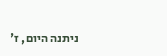ניתנה היום, ז'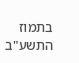בתמוז התשע"ב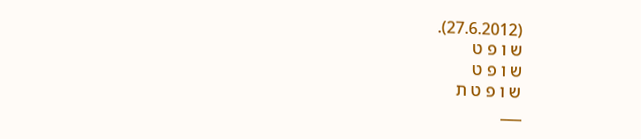(27.6.2012).
ש ו פ ט
ש ו פ ט
ש ו פ ט ת
___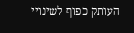העותק כפוף לשינויי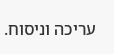עריכה וניסוח.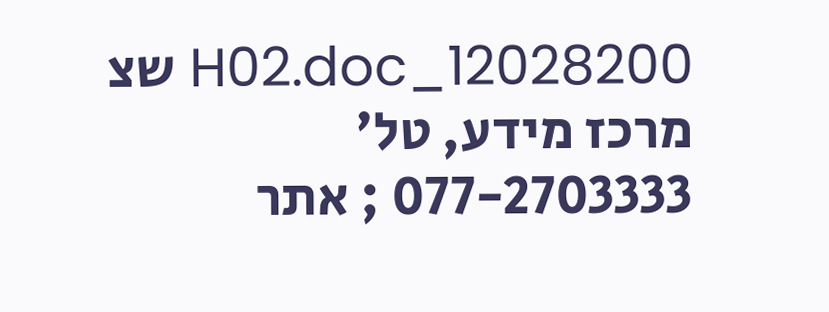12028200_H02.doc שצ
מרכז מידע, טל' 077-2703333 ; אתר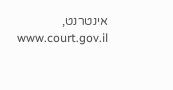אינטרנט, www.court.gov.il